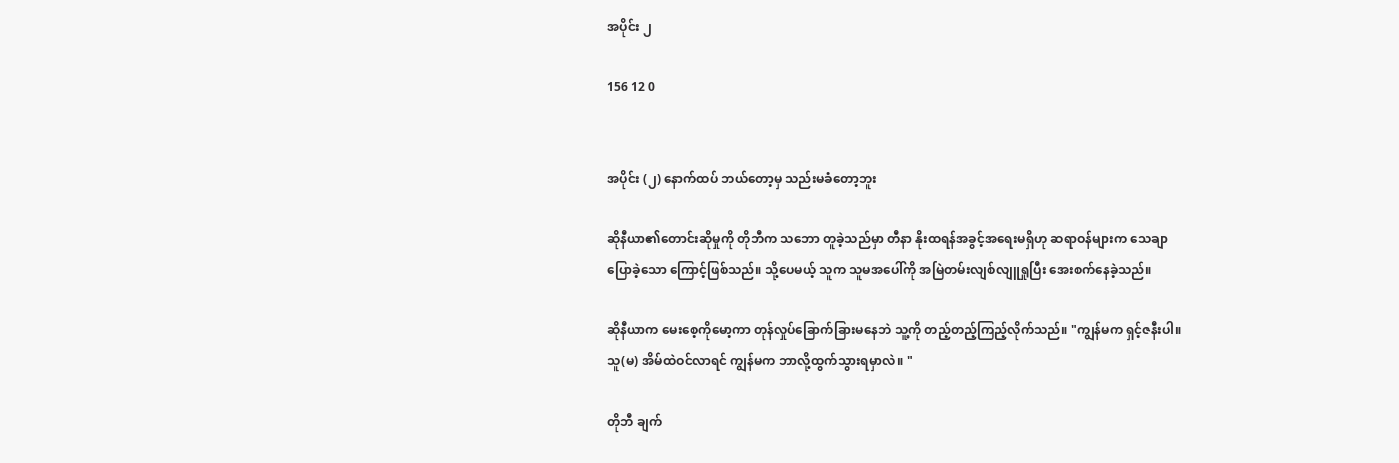အပိုင်း ၂

156 12 0


အပိုင်း (၂) နောက်ထပ် ဘယ်တော့မှ သည်းမခံတော့ဘူး

ဆိုနီယာ၏တောင်းဆိုမှုကို တိုဘီက သဘော တူခဲ့သည်မှာ တီနာ နိုးထရန်အခွင့်အရေးမရှိဟု ဆရာဝန်များက သေချာပြောခဲ့သော ကြောင့်ဖြစ်သည်။ သို့ပေမယ့် သူက သူမအပေါ်ကို အမြဲတမ်းလျစ်လျူရှုပြီး အေးစက်နေခဲ့သည်။

ဆိုနီယာက မေးစေ့ကိုမော့ကာ တုန်လှုပ်ခြောက်ခြားမနေဘဲ သူ့ကို တည့်တည့်ကြည့်လိုက်သည်။ "ကျွန်မက ရှင့်ဇနီးပါ။ သူ(မ) အိမ်ထဲဝင်လာရင် ကျွန်မက ဘာလို့ထွက်သွားရမှာလဲ။ "

တိုဘီ ချက်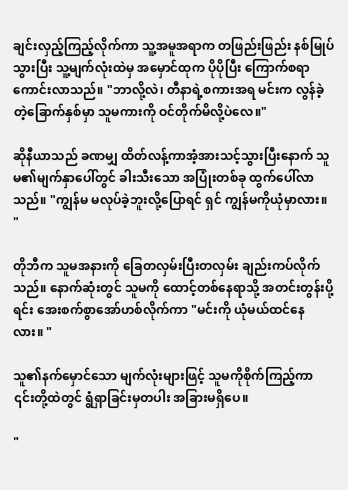ချင်းလှည့်ကြည့်လိုက်ကာ သူ့အမူအရာက တဖြည်းဖြည်း နစ်မြုပ်သွားပြီး သူ့မျက်လုံးထဲမှ အမှောင်ထုက ပိုပိုပြီး ကြောက်စရာကောင်းလာသည်။ "ဘာလို့လဲ၊ တီနာရဲ့စကားအရ မင်းက လွန်ခဲ့တဲ့ခြောက်နှစ်မှာ သူမကားကို ဝင်တိုက်မိလို့ပဲလေ။"

ဆိုနီယာသည် ခဏမျှ ထိတ်လန့်ကာအံ့အားသင့်သွားပြီးနောက် သူမ၏မျက်နှာပေါ်တွင် ခါးသီးသော အပြုံးတစ်ခု ထွက်ပေါ်လာသည်။ "ကျွန်မ မလုပ်ခဲ့ဘူးလို့ပြောရင် ရှင် ကျွန်မကိုယုံမှာလား။ "

တိုဘီက သူမအနားကို ခြေတလှမ်းပြီးတလှမ်း ချည်းကပ်လိုက်သည်။ နောက်ဆုံးတွင် သူမကို ထောင့်တစ်နေရာသို့ အတင်းတွန်းပို့ရင်း အေးစက်စွာအော်ဟစ်လိုက်ကာ "မင်းကို ယုံမယ်ထင်နေလား။ "

သူ၏နက်မှောင်သော မျက်လုံးများဖြင့် သူမကိုစိုက်ကြည့်ကာ ၎င်းတို့ထဲတွင် ရွံရှာခြင်းမှတပါး အခြားမရှိပေ။

"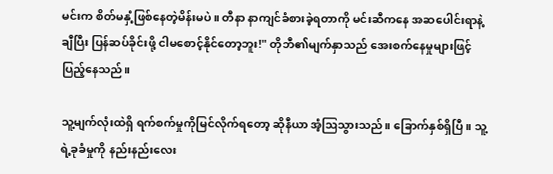မင်းက စိတ်မနှံ့ဖြစ်နေတဲ့မိန်းမပဲ။ တီနာ နာကျင်ခံစားခဲ့ရတာကို မင်းဆီကနေ အဆပေါင်းရာနဲ့ချီပြီး ပြန်ဆပ်ခိုင်းဖို့ ငါမစောင့်နိုင်တော့ဘူး!" တိုဘီ၏မျက်နှာသည် အေးစက်နေမှုများဖြင့်ပြည့်နေသည်။

သူ့မျက်လုံးထဲရှိ ရက်စက်မှုကိုမြင်လိုက်ရတော့ ဆိုနီယာ အံ့ဩသွားသည်။ ခြောက်နှစ်ရှိပြီ။ သူ့ရဲ့ခုခံမှုကို နည်းနည်းလေး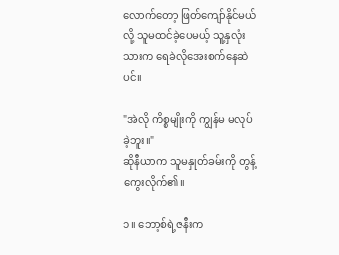လောက်တော့ ဖြတ်ကျော်နိုင်မယ်လို့ သူမထင်ခဲ့ပေမယ့် သူ့နှလုံးသားက ရေခဲလိုအေးစက်နေဆဲပင်။

"အဲလို ကိစ္စမျိုးကို ကျွန်မ မလုပ်ခဲ့ဘူး။"
ဆိုနီယာက သူမနှုတ်ခမ်းကို တွန့်ကွေးလိုက်၏။

၁။ ဘော့စ်ရဲ့ဇနီးက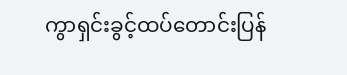ကွာရှင်းခွင့်ထပ်တောင်းပြန်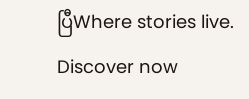ပြီWhere stories live. Discover now